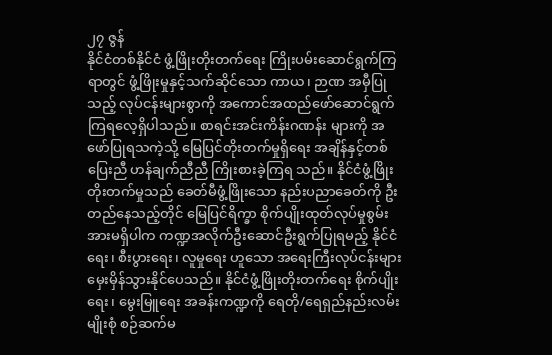၂၇ ဇွန်
နိုင်ငံတစ်နိုင်ငံ ဖွံ့ဖြိုးတိုးတက်ရေး ကြိုးပမ်းဆောင်ရွက်ကြရာတွင် ဖွံ့ဖြိုးမှုနှင့်သက်ဆိုင်သော ကာယ၊ ဉာဏ အမှီပြုသည့် လုပ်ငန်းများစွာကို အကောင်အထည်ဖော်ဆောင်ရွက်ကြရလေ့ရှိပါသည်။ စာရင်းအင်းကိန်းဂဏန်း များကို အဖော်ပြုရသကဲ့သို့ မြေပြင်တိုးတက်မှုရှိရေး အချိန်နှင့်တစ်ပြေးညီ ဟန်ချက်ညီညီ ကြိုးစားခဲ့ကြရ သည်။ နိုင်ငံဖွံ့ဖြိုးတိုးတက်မှုသည် ခေတ်မီဖွံ့ဖြိုးသော နည်းပညာခေတ်ကို ဦးတည်နေသည့်တိုင် မြေပြင်ရိက္ခာ စိုက်ပျိုးထုတ်လုပ်မှုစွမ်းအားမရှိပါက ကဏ္ဍအလိုက်ဦးဆောင်ဦးရွက်ပြုရမည့် နိုင်ငံရေး၊ စီးပွားရေး၊ လူမှုရေး ဟူသော အရေးကြီးလုပ်ငန်းများ မှေးမှိန်သွားနိုင်ပေသည်။ နိုင်ငံဖွံ့ဖြိုးတိုးတက်ရေး စိုက်ပျိုးရေး၊ မွေးမြူရေး အခန်းကဏ္ဍကို ရေတို/ရေရှည်နည်းလမ်းမျိုးစုံ စဉ်ဆက်မ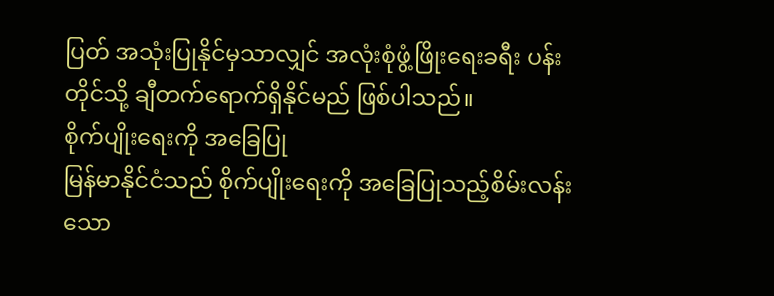ပြတ် အသုံးပြုနိုင်မှသာလျှင် အလုံးစုံဖွံ့ဖြိုးရေးခရီး ပန်းတိုင်သို့ ချီတက်ရောက်ရှိနိုင်မည် ဖြစ်ပါသည်။
စိုက်ပျိုးရေးကို အခြေပြု
မြန်မာနိုင်ငံသည် စိုက်ပျိုးရေးကို အခြေပြုသည့်စိမ်းလန်းသော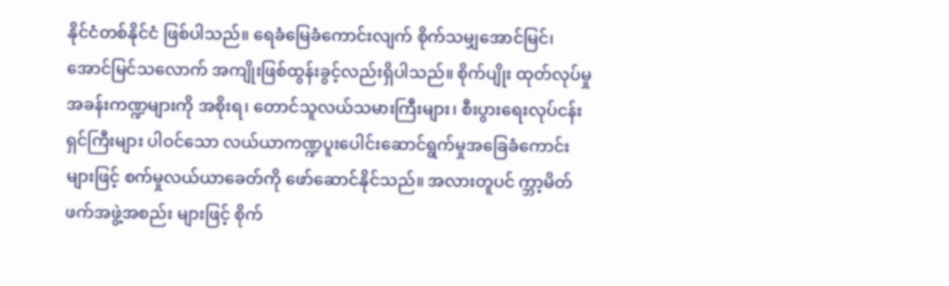နိုင်ငံတစ်နိုင်ငံ ဖြစ်ပါသည်။ ရေခံမြေခံကောင်းလျက် စိုက်သမျှအောင်မြင်၊ အောင်မြင်သလောက် အကျိုးဖြစ်ထွန်းခွင့်လည်းရှိပါသည်။ စိုက်ပျိုး ထုတ်လုပ်မှုအခန်းကဏ္ဍများကို အစိုးရ၊ တောင်သူလယ်သမားကြီးများ၊ စီးပွားရေးလုပ်ငန်းရှင်ကြီးများ ပါဝင်သော လယ်ယာကဏ္ဍပူးပေါင်းဆောင်ရွက်မှုအခြေခံကောင်းများဖြင့် စက်မှုလယ်ယာခေတ်ကို ဖော်ဆောင်နိုင်သည်။ အလားတူပင် က္ဘာ့မိတ်ဖက်အဖွဲ့အစည်း များဖြင့် စိုက်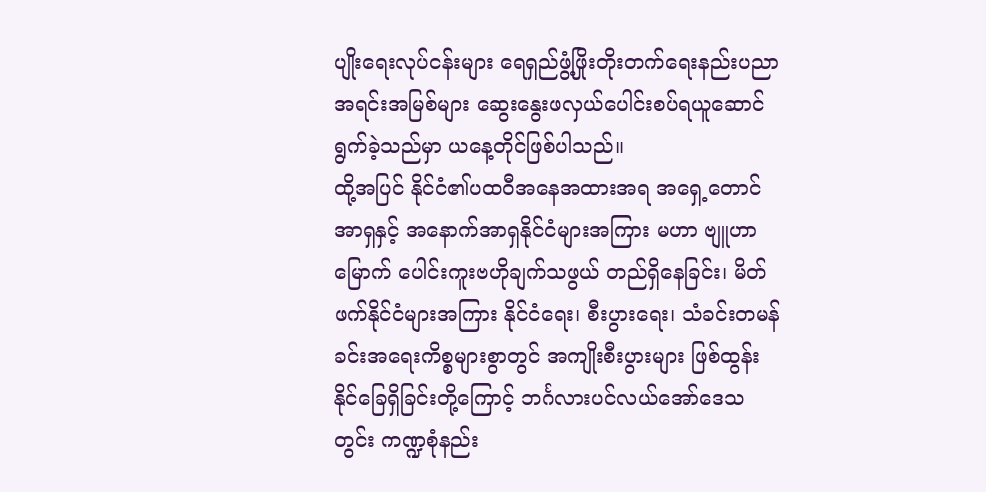ပျိုးရေးလုပ်ငန်းများ ရေရှည်ဖွံ့ဖြိုးတိုးတက်ရေးနည်းပညာအရင်းအမြစ်များ ဆွေးနွေးဖလှယ်ပေါင်းစပ်ရယူဆောင်ရွက်ခဲ့သည်မှာ ယနေ့တိုင်ဖြစ်ပါသည်။
ထို့အပြင် နိုင်ငံ၏ပထဝီအနေအထားအရ အရှေ့တောင်အာရှနှင့် အနောက်အာရှနိုင်ငံများအကြား မဟာ ဗျူဟာမြောက် ပေါင်းကူးဗဟိုချက်သဖွယ် တည်ရှိနေခြင်း၊ မိတ်ဖက်နိုင်ငံများအကြား နိုင်ငံရေး၊ စီးပွားရေး၊ သံခင်းတမန်ခင်းအရေးကိစ္စများစွာတွင် အကျိုးစီးပွားများ ဖြစ်ထွန်းနိုင်ခြေရှိခြင်းတို့ကြောင့် ဘင်္ဂလားပင်လယ်အော်ဒေသတွင်း ကဏ္ဍစုံနည်း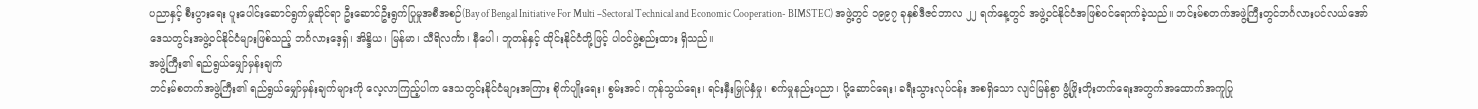ပညာနှင့် စီးပွားရေး ပူးပေါင်းဆောင်ရွက်မှုဆိုင်ရာ ဦးဆောင်ဦးရွက်ပြုမှုအစီအစဉ်(Bay of Bengal Initiative For Multi –Sectoral Technical and Economic Cooperation- BIMSTEC) အဖွဲ့တွင် ၁၉၉၇ ခုနှစ်ဒီဇင်ဘာလ ၂၂ ရက်နေ့တွင် အဖွဲ့ဝင်နိုင်ငံအဖြစ်ဝင်ရောက်ခဲ့သည်။ ဘင်းမ်စတက်အဖွဲ့ကြီးတွင်ဘင်္ဂလားပင်လယ်အော် ဒေသတွင်းအဖွဲ့ဝင်နိုင်ငံများဖြစ်သည့် ဘင်္ဂလားဒေ့ရှ်၊ အိန္ဒိယ၊ မြန်မာ၊ သီရိလင်္ကာ၊ နီပေါ၊ ဘူတန်နှင့် ထိုင်းနိုင်ငံတို့ဖြင့် ပါဝင်ဖွဲ့စည်းထား ရှိသည်။
အဖွဲ့ကြီး၏ ရည်ရွယ်မျှော်မှန်းချက်
ဘင်းမ်စတက်အဖွဲ့ကြီး၏ ရည်ရွယ်မျှော်မှန်းချက်များကို လေ့လာကြည့်ပါက ဒေသတွင်းနိုင်ငံများအကြား စိုက်ပျိုးရေး၊ စွမ်းအင်၊ ကုန်သွယ်ရေး၊ ရင်းနှီးမြှုပ်နှံမှု၊ စက်မှုနည်းပညာ၊ ပို့ဆောင်ရေး၊ ခရီးသွားလုပ်ငန်း အစရှိသော လျင်မြန်စွာ ဖွံ့ဖြိုးတိုးတက်ရေးအတွက်အထောက်အကူပြု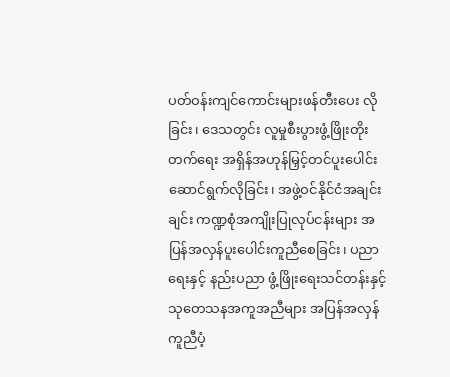ပတ်ဝန်းကျင်ကောင်းများဖန်တီးပေး လိုခြင်း၊ ဒေသတွင်း လူမှုစီးပွားဖွံ့ဖြိုးတိုးတက်ရေး အရှိန်အဟုန်မြှင့်တင်ပူးပေါင်းဆောင်ရွက်လိုခြင်း၊ အဖွဲ့ဝင်နိုင်ငံအချင်းချင်း ကဏ္ဍစုံအကျိုးပြုလုပ်ငန်းများ အပြန်အလှန်ပူးပေါင်းကူညီစေခြင်း၊ ပညာရေးနှင့် နည်းပညာ ဖွံ့ဖြိုးရေးသင်တန်းနှင့် သုတေသနအကူအညီများ အပြန်အလှန်ကူညီပံ့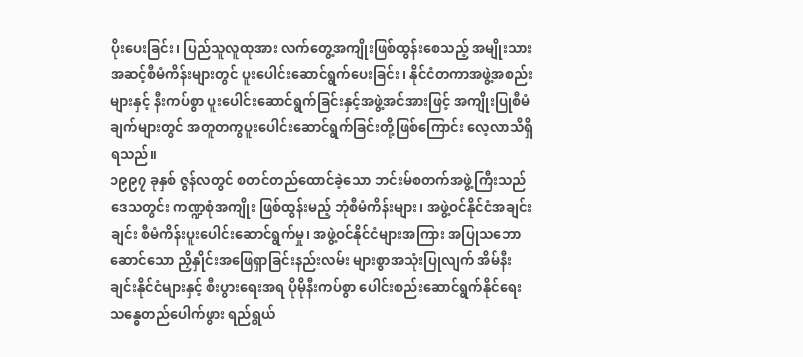ပိုးပေးခြင်း၊ ပြည်သူလူထုအား လက်တွေ့အကျိုးဖြစ်ထွန်းစေသည့် အမျိုးသားအဆင့်စီမံကိန်းများတွင် ပူးပေါင်းဆောင်ရွက်ပေးခြင်း၊ နိုင်ငံတကာအဖွဲ့အစည်းများနှင့် နီးကပ်စွာ ပူးပေါင်းဆောင်ရွက်ခြင်းနှင့်အဖွဲ့အင်အားဖြင့် အကျိုးပြုစီမံချက်များတွင် အတူတကွပူးပေါင်းဆောင်ရွက်ခြင်းတို့ဖြစ်ကြောင်း လေ့လာသိရှိရသည်။
၁၉၉၇ ခုနှစ် ဇွန်လတွင် စတင်တည်ထောင်ခဲ့သော ဘင်းမ်စတက်အဖွဲ့ကြီးသည် ဒေသတွင်း ကဏ္ဍစုံအကျိုး ဖြစ်ထွန်းမည့် ဘုံစီမံကိန်းများ၊ အဖွဲ့ဝင်နိုင်ငံအချင်းချင်း စီမံကိန်းပူးပေါင်းဆောင်ရွက်မှု၊ အဖွဲ့ဝင်နိုင်ငံများအကြား အပြုသဘောဆောင်သော ညှိနှိုင်းအဖြေရှာခြင်းနည်းလမ်း များစွာအသုံးပြုလျက် အိမ်နီးချင်းနိုင်ငံများနှင့် စီးပွားရေးအရ ပိုမိုနီးကပ်စွာ ပေါင်းစည်းဆောင်ရွက်နိုင်ရေး သန္ဓေတည်ပေါက်ဖွား ရည်ရွယ်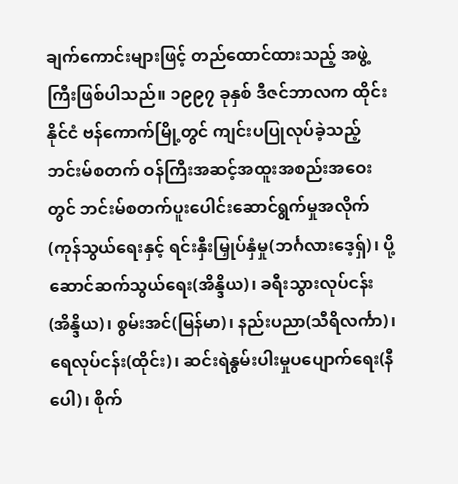ချက်ကောင်းများဖြင့် တည်ထောင်ထားသည့် အဖွဲ့ကြီးဖြစ်ပါသည်။ ၁၉၉၇ ခုနှစ် ဒီဇင်ဘာလက ထိုင်းနိုင်ငံ ဗန်ကောက်မြို့တွင် ကျင်းပပြုလုပ်ခဲ့သည့်ဘင်းမ်စတက် ဝန်ကြီးအဆင့်အထူးအစည်းအဝေးတွင် ဘင်းမ်စတက်ပူးပေါင်းဆောင်ရွက်မှုအလိုက်(ကုန်သွယ်ရေးနှင့် ရင်းနှီးမြှုပ်နှံမှု(ဘင်္ဂလားဒေ့ရှ်)၊ ပို့ဆောင်ဆက်သွယ်ရေး(အိန္ဒိယ)၊ ခရီးသွားလုပ်ငန်း(အိန္ဒိယ)၊ စွမ်းအင်(မြန်မာ)၊ နည်းပညာ(သီရိလင်္ကာ)၊ ရေလုပ်ငန်း(ထိုင်း)၊ ဆင်းရဲနွမ်းပါးမှုပပျောက်ရေး(နီပေါ)၊ စိုက်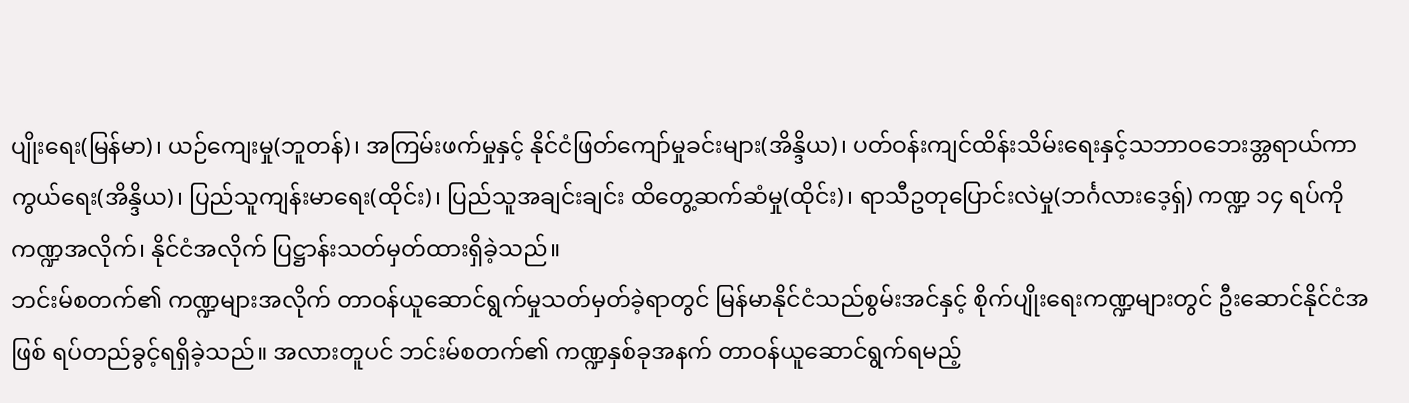ပျိုးရေး(မြန်မာ)၊ ယဉ်ကျေးမှု(ဘူတန်)၊ အကြမ်းဖက်မှုနှင့် နိုင်ငံဖြတ်ကျော်မှုခင်းများ(အိန္ဒိယ)၊ ပတ်ဝန်းကျင်ထိန်းသိမ်းရေးနှင့်သဘာဝဘေးအ္တရာယ်ကာကွယ်ရေး(အိန္ဒိယ)၊ ပြည်သူကျန်းမာရေး(ထိုင်း)၊ ပြည်သူအချင်းချင်း ထိတွေ့ဆက်ဆံမှု(ထိုင်း)၊ ရာသီဥတုပြောင်းလဲမှု(ဘင်္ဂလားဒေ့ရှ်) ကဏ္ဍ ၁၄ ရပ်ကို ကဏ္ဍအလိုက်၊ နိုင်ငံအလိုက် ပြဋ္ဌာန်းသတ်မှတ်ထားရှိခဲ့သည်။
ဘင်းမ်စတက်၏ ကဏ္ဍများအလိုက် တာဝန်ယူဆောင်ရွက်မှုသတ်မှတ်ခဲ့ရာတွင် မြန်မာနိုင်ငံသည်စွမ်းအင်နှင့် စိုက်ပျိုးရေးကဏ္ဍများတွင် ဦးဆောင်နိုင်ငံအဖြစ် ရပ်တည်ခွင့်ရရှိခဲ့သည်။ အလားတူပင် ဘင်းမ်စတက်၏ ကဏ္ဍနှစ်ခုအနက် တာဝန်ယူဆောင်ရွက်ရမည့်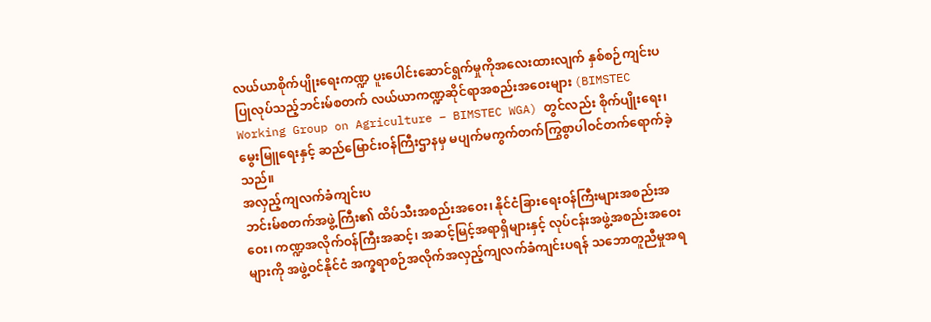လယ်ယာစိုက်ပျိုးရေးကဏ္ဍ ပူးပေါင်းဆောင်ရွက်မှုကိုအလေးထားလျက် နှစ်စဉ်ကျင်းပပြုလုပ်သည့်ဘင်းမ်စတက် လယ်ယာကဏ္ဍဆိုင်ရာအစည်းအဝေးများ (BIMSTEC Working Group on Agriculture – BIMSTEC WGA) တွင်လည်း စိုက်ပျိုးရေး၊ မွေးမြူရေးနှင့် ဆည်မြောင်းဝန်ကြီးဌာနမှ မပျက်မကွက်တက်ကြွစွာပါဝင်တက်ရောက်ခဲ့သည်။
အလှည့်ကျလက်ခံကျင်းပ
ဘင်းမ်စတက်အဖွဲ့ကြီး၏ ထိပ်သီးအစည်းအဝေး၊ နိုင်ငံခြားရေးဝန်ကြီးများအစည်းအဝေး၊ ကဏ္ဍအလိုက်ဝန်ကြီးအဆင့်၊ အဆင့်မြင့်အရာရှိများနှင့် လုပ်ငန်းအဖွဲ့အစည်းအဝေးများကို အဖွဲ့ဝင်နိုင်ငံ အက္ခရာစဉ်အလိုက်အလှည့်ကျလက်ခံကျင်းပရန် သဘောတူညီမှုအရ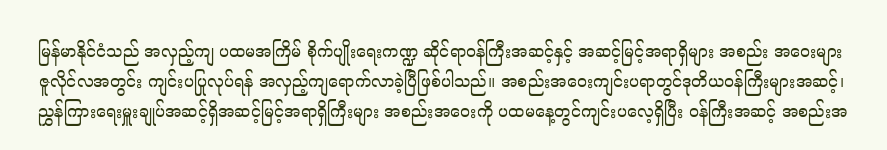မြန်မာနိုင်ငံသည် အလှည့်ကျ ပထမအကြိမ် စိုက်ပျိုးရေးကဏ္ဍ ဆိုင်ရာဝန်ကြီးအဆင့်နှင့် အဆင့်မြင့်အရာရှိများ အစည်း အဝေးများ ဇူလိုင်လအတွင်း ကျင်းပပြုလုပ်ရန် အလှည့်ကျရောက်လာခဲ့ပြီဖြစ်ပါသည်။ အစည်းအဝေးကျင်းပရာတွင်ဒုတိယဝန်ကြီးများအဆင့်၊ ညွှန်ကြားရေးမှူးချုပ်အဆင့်ရှိအဆင့်မြင့်အရာရှိကြီးများ အစည်းအဝေးကို ပထမနေ့တွင်ကျင်းပလေ့ရှိပြီး ဝန်ကြီးအဆင့် အစည်းအ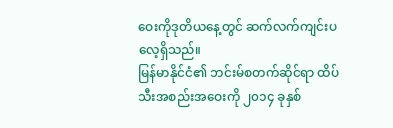ဝေးကိုဒုတိယနေ့တွင် ဆက်လက်ကျင်းပလေ့ရှိသည်။
မြန်မာနိုင်ငံ၏ ဘင်းမ်စတက်ဆိုင်ရာ ထိပ်သီးအစည်းအဝေးကို ၂၀၁၄ ခုနှစ်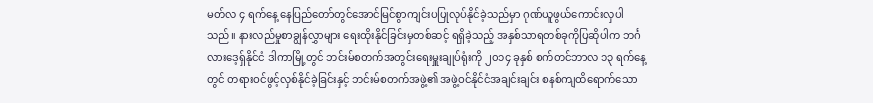မတ်လ ၄ ရက်နေ့ နေပြည်တော်တွင်အောင်မြင်စွာကျင်းပပြုလုပ်နိုင်ခဲ့သည်မှာ ဂုဏ်ယူဖွယ်ကောင်းလှပါသည်။ နားလည်မှုစာချွန်လွှာများ ရေးထိုးနိုင်ခြင်းမှတစ်ဆင့် ရရှိခဲ့သည့် အနှစ်သာရတစ်ခုကိုပြဆိုပါက ဘင်္ဂလားဒေ့ရှ်နိုင်ငံ ဒါကာမြို့တွင် ဘင်းမ်စတက်အတွင်းရေးမှူးချုပ်ရုံးကို ၂၀၁၄ ခုနှစ် စက်တင်ဘာလ ၁၃ ရက်နေ့တွင် တရားဝင်ဖွင့်လှစ်နိုင်ခဲ့ခြင်းနှင့် ဘင်းမ်စတက်အဖွဲ့၏ အဖွဲ့ဝင်နိုင်ငံအချင်းချင်း စနစ်ကျထိရောက်သော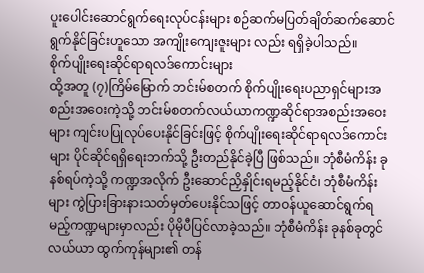ပူးပေါင်းဆောင်ရွက်ရေးလုပ်ငန်းများ စဉ်ဆက်မပြတ်ချိတ်ဆက်ဆောင်ရွက်နိုင်ခြင်းဟူသော အကျိုးကျေးဇူးများ လည်း ရရှိခဲ့ပါသည်။
စိုက်ပျိုးရေးဆိုင်ရာရလဒ်ကောင်းများ
ထို့အတူ (၇)ကြိမ်မြောက် ဘင်းမ်စတက် စိုက်ပျိုးရေးပညာရှင်များအစည်းအဝေးကဲ့သို့ ဘင်းမ်စတက်လယ်ယာကဏ္ဍဆိုင်ရာအစည်းအဝေးများ ကျင်းပပြုလုပ်ပေးနိုင်ခြင်းဖြင့် စိုက်ပျိုးရေးဆိုင်ရာရလဒ်ကောင်းများ ပိုင်ဆိုင်ရရှိရေးဘက်သို့ ဦးတည်နိုင်ခဲ့ပြီ ဖြစ်သည်။ ဘုံစီမံကိန်း ခုနစ်ရပ်ကဲ့သို့ ကဏ္ဍအလိုက် ဦးဆောင်ညှိနှိုင်းရမည့်နိုင်ငံ၊ ဘုံစီမံကိန်းများ ကွဲပြားခြားနားသတ်မှတ်ပေးနိုင်သဖြင့် တာဝန်ယူဆောင်ရွက်ရမည့်ကဏ္ဍများမှာလည်း ပိုမိုပီပြင်လာခဲ့သည်။ ဘုံစီမံကိန်း ခုနစ်ခုတွင် လယ်ယာ ထွက်ကုန်များ၏ တန်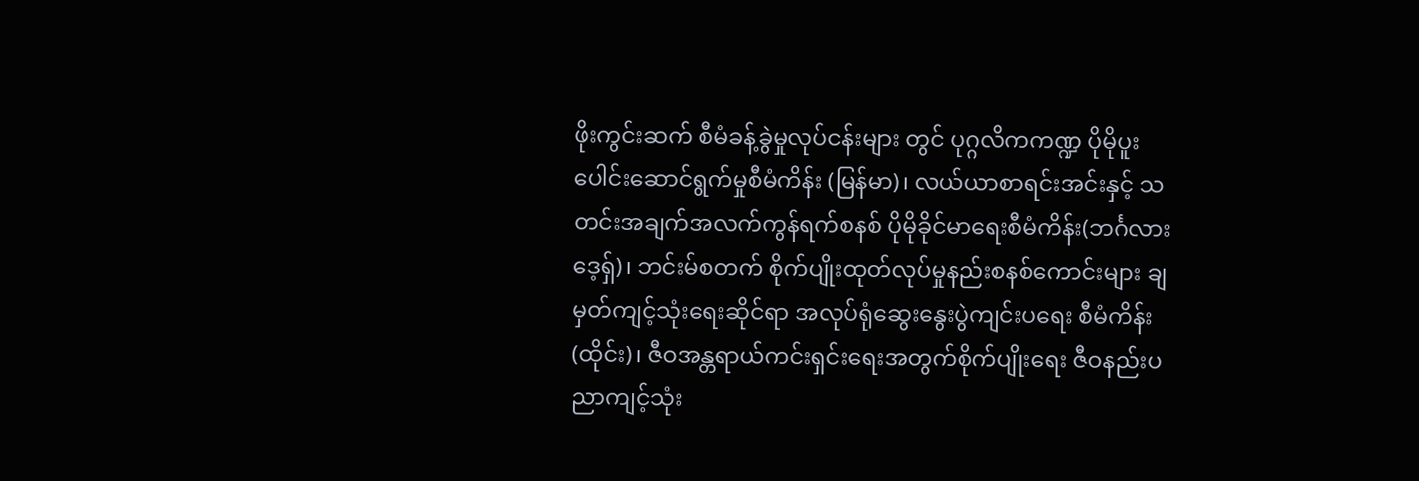ဖိုးကွင်းဆက် စီမံခန့်ခွဲမှုလုပ်ငန်းများ တွင် ပုဂ္ဂလိကကဏ္ဍ ပိုမိုပူးပေါင်းဆောင်ရွက်မှုစီမံကိန်း (မြန်မာ)၊ လယ်ယာစာရင်းအင်းနှင့် သတင်းအချက်အလက်ကွန်ရက်စနစ် ပိုမိုခိုင်မာရေးစီမံကိန်း(ဘင်္ဂလားဒေ့ရှ်)၊ ဘင်းမ်စတက် စိုက်ပျိုးထုတ်လုပ်မှုနည်းစနစ်ကောင်းများ ချမှတ်ကျင့်သုံးရေးဆိုင်ရာ အလုပ်ရုံဆွေးနွေးပွဲကျင်းပရေး စီမံကိန်း(ထိုင်း)၊ ဇီဝအန္တရာယ်ကင်းရှင်းရေးအတွက်စိုက်ပျိုးရေး ဇီဝနည်းပညာကျင့်သုံး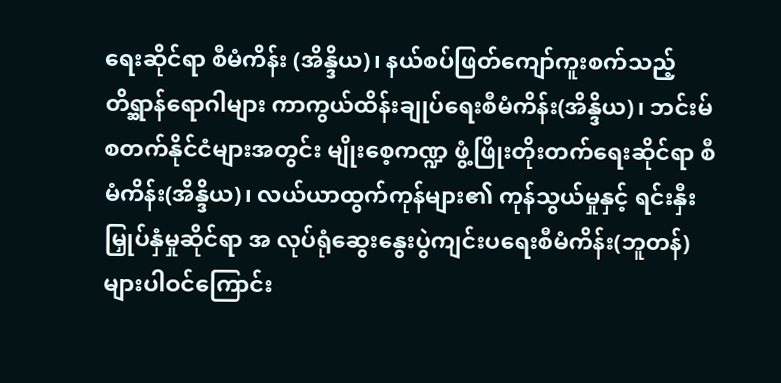ရေးဆိုင်ရာ စီမံကိန်း (အိန္ဒိယ)၊ နယ်စပ်ဖြတ်ကျော်ကူးစက်သည့် တိရ္ဆာန်ရောဂါများ ကာကွယ်ထိန်းချုပ်ရေးစီမံကိန်း(အိန္ဒိယ)၊ ဘင်းမ်စတက်နိုင်ငံများအတွင်း မျိုးစေ့ကဏ္ဍ ဖွံ့ဖြိုးတိုးတက်ရေးဆိုင်ရာ စီမံကိန်း(အိန္ဒိယ)၊ လယ်ယာထွက်ကုန်များ၏ ကုန်သွယ်မှုနှင့် ရင်းနှီးမြှုပ်နှံမှုဆိုင်ရာ အ လုပ်ရုံဆွေးနွေးပွဲကျင်းပရေးစီမံကိန်း(ဘူတန်)များပါဝင်ကြောင်း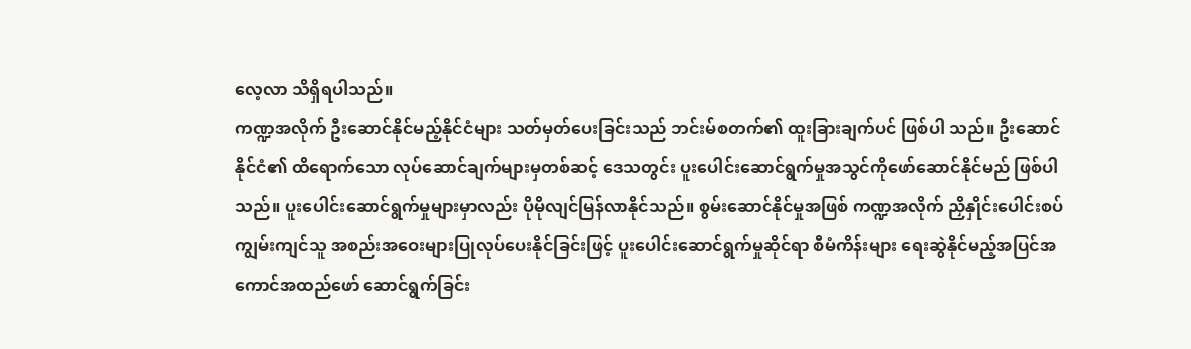လေ့လာ သိရှိရပါသည်။
ကဏ္ဍအလိုက် ဦးဆောင်နိုင်မည့်နိုင်ငံများ သတ်မှတ်ပေးခြင်းသည် ဘင်းမ်စတက်၏ ထူးခြားချက်ပင် ဖြစ်ပါ သည်။ ဦးဆောင်နိုင်ငံ၏ ထိရောက်သော လုပ်ဆောင်ချက်များမှတစ်ဆင့် ဒေသတွင်း ပူးပေါင်းဆောင်ရွက်မှုအသွင်ကိုဖော်ဆောင်နိုင်မည် ဖြစ်ပါသည်။ ပူးပေါင်းဆောင်ရွက်မှုများမှာလည်း ပိုမိုလျင်မြန်လာနိုင်သည်။ စွမ်းဆောင်နိုင်မှုအဖြစ် ကဏ္ဍအလိုက် ညှိနှိုင်းပေါင်းစပ်ကျွမ်းကျင်သူ အစည်းအဝေးများပြုလုပ်ပေးနိုင်ခြင်းဖြင့် ပူးပေါင်းဆောင်ရွက်မှုဆိုင်ရာ စီမံကိန်းများ ရေးဆွဲနိုင်မည့်အပြင်အကောင်အထည်ဖော် ဆောင်ရွက်ခြင်း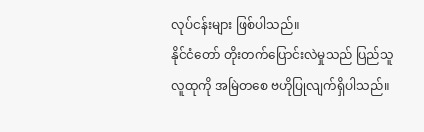လုပ်ငန်းများ ဖြစ်ပါသည်။
နိုင်ငံတော် တိုးတက်ပြောင်းလဲမှုသည် ပြည်သူလူထုကို အမြဲတစေ ဗဟိုပြုလျက်ရှိပါသည်။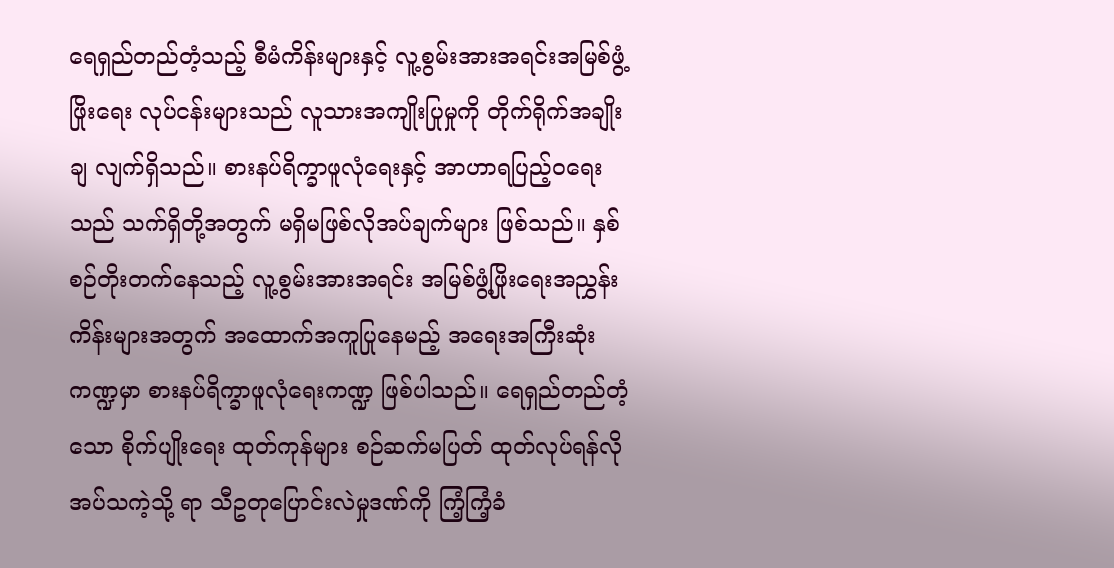ရေရှည်တည်တံ့သည့် စီမံကိန်းများနှင့် လူ့စွမ်းအားအရင်းအမြစ်ဖွံ့ဖြိုးရေး လုပ်ငန်းများသည် လူသားအကျိုးပြုမှုကို တိုက်ရိုက်အချိုးချ လျက်ရှိသည်။ စားနပ်ရိက္ခာဖူလုံရေးနှင့် အာဟာရပြည့်ဝရေးသည် သက်ရှိတို့အတွက် မရှိမဖြစ်လိုအပ်ချက်များ ဖြစ်သည်။ နှစ်စဉ်တိုးတက်နေသည့် လူ့စွမ်းအားအရင်း အမြစ်ဖွံ့ဖြိုးရေးအညွှန်းကိန်းများအတွက် အထောက်အကူပြုနေမည့် အရေးအကြီးဆုံးကဏ္ဍမှာ စားနပ်ရိက္ခာဖူလုံရေးကဏ္ဍ ဖြစ်ပါသည်။ ရေရှည်တည်တံ့သော စိုက်ပျိုးရေး ထုတ်ကုန်များ စဉ်ဆက်မပြတ် ထုတ်လုပ်ရန်လိုအပ်သကဲ့သို့ ရာ သီဥတုပြောင်းလဲမှုဒဏ်ကို ကြံ့ကြံ့ခံ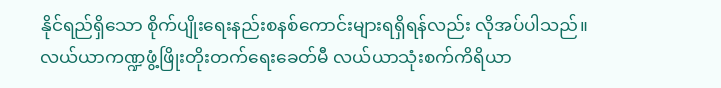နိုင်ရည်ရှိသော စိုက်ပျိုးရေးနည်းစနစ်ကောင်းများရရှိရန်လည်း လိုအပ်ပါသည်။ လယ်ယာကဏ္ဍဖွံ့ဖြိုးတိုးတက်ရေးခေတ်မီ လယ်ယာသုံးစက်ကိရိယာ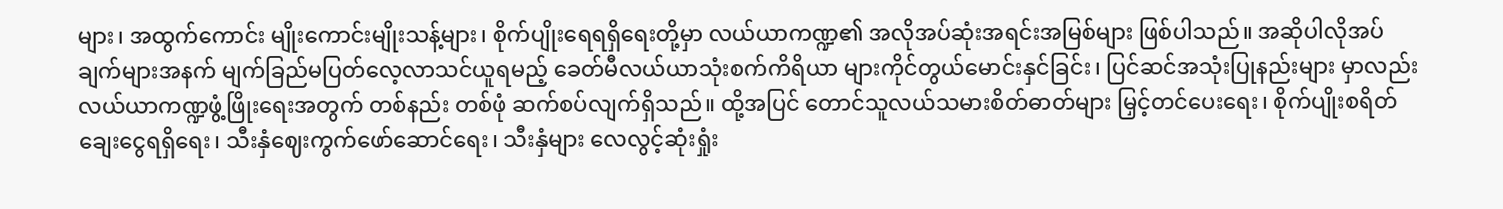များ၊ အထွက်ကောင်း မျိုးကောင်းမျိုးသန့်များ၊ စိုက်ပျိုးရေရရှိရေးတို့မှာ လယ်ယာကဏ္ဍ၏ အလိုအပ်ဆုံးအရင်းအမြစ်များ ဖြစ်ပါသည်။ အဆိုပါလိုအပ်ချက်များအနက် မျက်ခြည်မပြတ်လေ့လာသင်ယူရမည့် ခေတ်မီလယ်ယာသုံးစက်ကိရိယာ များကိုင်တွယ်မောင်းနှင်ခြင်း၊ ပြင်ဆင်အသုံးပြုနည်းများ မှာလည်း လယ်ယာကဏ္ဍဖွံ့ဖြိုးရေးအတွက် တစ်နည်း တစ်ဖုံ ဆက်စပ်လျက်ရှိသည်။ ထို့အပြင် တောင်သူလယ်သမားစိတ်ဓာတ်များ မြှင့်တင်ပေးရေး၊ စိုက်ပျိုးစရိတ်ချေးငွေရရှိရေး၊ သီးနှံဈေးကွက်ဖော်ဆောင်ရေး၊ သီးနှံများ လေလွင့်ဆုံးရှုံး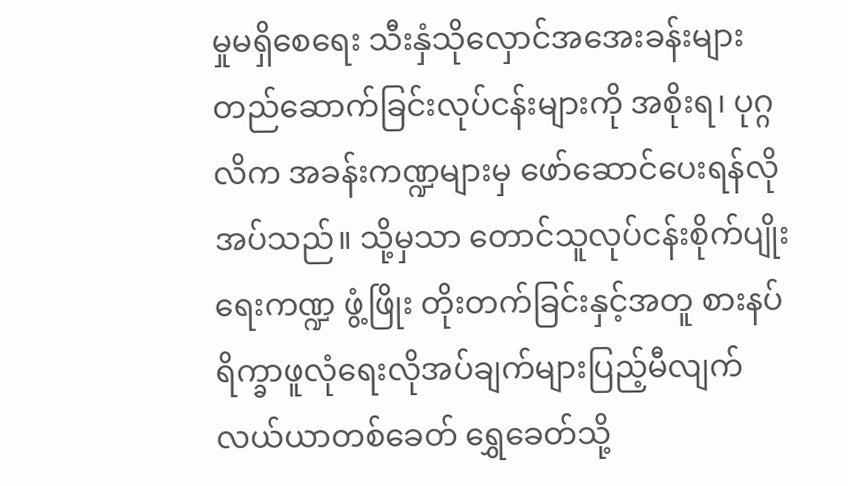မှုမရှိစေရေး သီးနှံသိုလှောင်အအေးခန်းများ တည်ဆောက်ခြင်းလုပ်ငန်းများကို အစိုးရ၊ ပုဂ္ဂလိက အခန်းကဏ္ဍများမှ ဖော်ဆောင်ပေးရန်လိုအပ်သည်။ သို့မှသာ တောင်သူလုပ်ငန်းစိုက်ပျိုးရေးကဏ္ဍ ဖွံ့ဖြိုး တိုးတက်ခြင်းနှင့်အတူ စားနပ်ရိက္ခာဖူလုံရေးလိုအပ်ချက်များပြည့်မီလျက် လယ်ယာတစ်ခေတ် ရွှေခေတ်သို့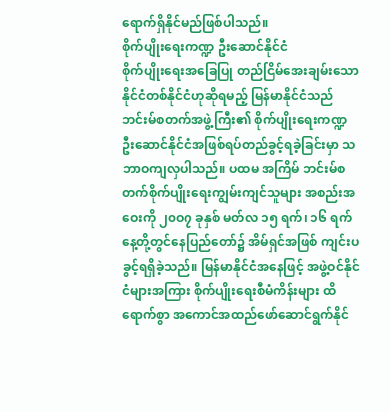ရောက်ရှိနိုင်မည်ဖြစ်ပါသည်။
စိုက်ပျိုးရေးကဏ္ဍ ဦးဆောင်နိုင်ငံ
စိုက်ပျိုးရေးအခြေပြု တည်ငြိမ်အေးချမ်းသော နိုင်ငံတစ်နိုင်ငံဟုဆိုရမည့် မြန်မာနိုင်ငံသည် ဘင်းမ်စတက်အဖွဲ့ကြီး၏ စိုက်ပျိုးရေးကဏ္ဍ ဦးဆောင်နိုင်ငံအဖြစ်ရပ်တည်ခွင့်ရခဲ့ခြင်းမှာ သဘာဝကျလှပါသည်။ ပထမ အကြိမ် ဘင်းမ်စတက်စိုက်ပျိုးရေးကျွမ်းကျင်သူများ အစည်းအဝေးကို ၂၀ဝ၇ ခုနှစ် မတ်လ ၁၅ ရက်၊ ၁၆ ရက်နေ့တို့တွင်နေပြည်တော်၌ အိမ်ရှင်အဖြစ် ကျင်းပခွင့်ရရှိခဲ့သည်။ မြန်မာနိုင်ငံအနေဖြင့် အဖွဲ့ဝင်နိုင်ငံများအကြား စိုက်ပျိုးရေးစီမံကိန်းများ ထိရောက်စွာ အကောင်အထည်ဖော်ဆောင်ရွက်နိုင်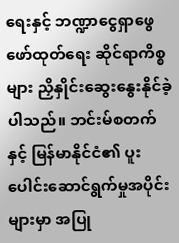ရေးနှင့် ဘဏ္ဍာငွေရှာဖွေဖော်ထုတ်ရေး ဆိုင်ရာကိစ္စများ ညှိနှိုင်းဆွေးနွေးနိုင်ခဲ့ပါသည်။ ဘင်းမ်စတက်နှင့် မြန်မာနိုင်ငံ၏ ပူးပေါင်းဆောင်ရွက်မှုအပိုင်းများမှာ အပြု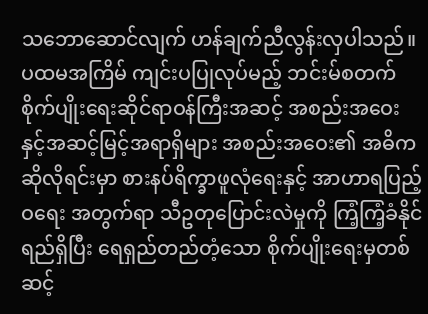သဘောဆောင်လျက် ဟန်ချက်ညီလွန်းလှပါသည်။
ပထမအကြိမ် ကျင်းပပြုလုပ်မည့် ဘင်းမ်စတက်စိုက်ပျိုးရေးဆိုင်ရာဝန်ကြီးအဆင့် အစည်းအဝေးနှင့်အဆင့်မြင့်အရာရှိများ အစည်းအဝေး၏ အဓိကဆိုလိုရင်းမှာ စားနပ်ရိက္ခာဖူလုံရေးနှင့် အာဟာရပြည့်ဝရေး အတွက်ရာ သီဥတုပြောင်းလဲမှုကို ကြံ့ကြံ့ခံနိုင်ရည်ရှိပြီး ရေရှည်တည်တံ့သော စိုက်ပျိုးရေးမှတစ်ဆင့်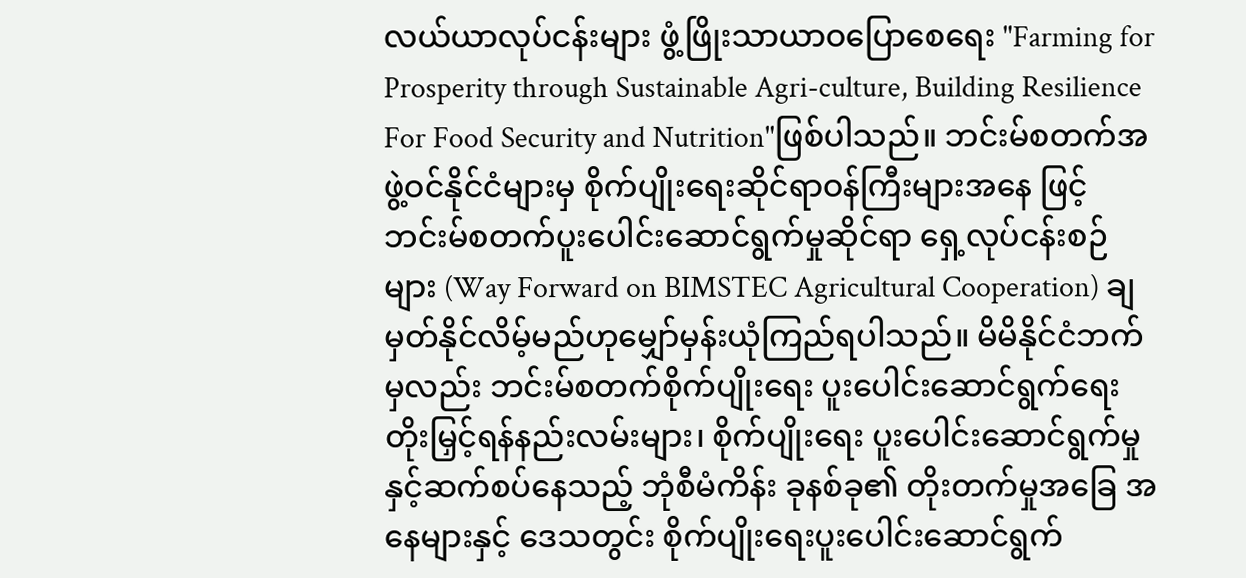လယ်ယာလုပ်ငန်းများ ဖွံ့ဖြိုးသာယာဝပြောစေရေး "Farming for Prosperity through Sustainable Agri-culture, Building Resilience For Food Security and Nutrition"ဖြစ်ပါသည်။ ဘင်းမ်စတက်အဖွဲ့ဝင်နိုင်ငံများမှ စိုက်ပျိုးရေးဆိုင်ရာဝန်ကြီးများအနေ ဖြင့် ဘင်းမ်စတက်ပူးပေါင်းဆောင်ရွက်မှုဆိုင်ရာ ရှေ့လုပ်ငန်းစဉ်များ (Way Forward on BIMSTEC Agricultural Cooperation) ချမှတ်နိုင်လိမ့်မည်ဟုမျှော်မှန်းယုံကြည်ရပါသည်။ မိမိနိုင်ငံဘက်မှလည်း ဘင်းမ်စတက်စိုက်ပျိုးရေး ပူးပေါင်းဆောင်ရွက်ရေးတိုးမြှင့်ရန်နည်းလမ်းများ၊ စိုက်ပျိုးရေး ပူးပေါင်းဆောင်ရွက်မှုနှင့်ဆက်စပ်နေသည့် ဘုံစီမံကိန်း ခုနစ်ခု၏ တိုးတက်မှုအခြေ အနေများနှင့် ဒေသတွင်း စိုက်ပျိုးရေးပူးပေါင်းဆောင်ရွက်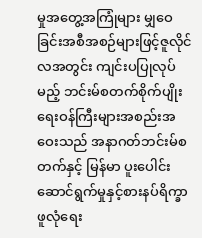မှုအတွေ့အကြုံများ မျှဝေခြင်းအစီအစဉ်များဖြင့်ဇူလိုင်လအတွင်း ကျင်းပပြုလုပ်မည့် ဘင်းမ်စတက်စိုက်ပျိုးရေးဝန်ကြီးများအစည်းအဝေးသည် အနာဂတ်ဘင်းမ်စတက်နှင့် မြန်မာ ပူးပေါင်းဆောင်ရွက်မှုနှင့်စားနပ်ရိက္ခာဖူလုံရေး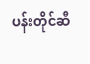ပန်းတိုင်ဆီ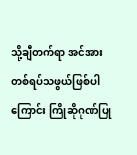သို့ချီတက်ရာ အင်အား တစ်ရပ်သဖွယ်ဖြစ်ပါကြောင်း ကြိုဆိုဂုဏ်ပြု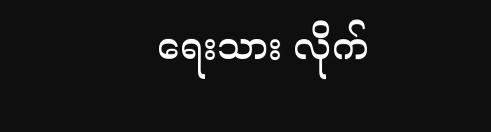ရေးသား လိုက်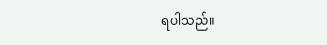ရပါသည်။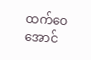ထက်ဝေအောင်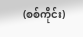(စစ်ကိုင်း)